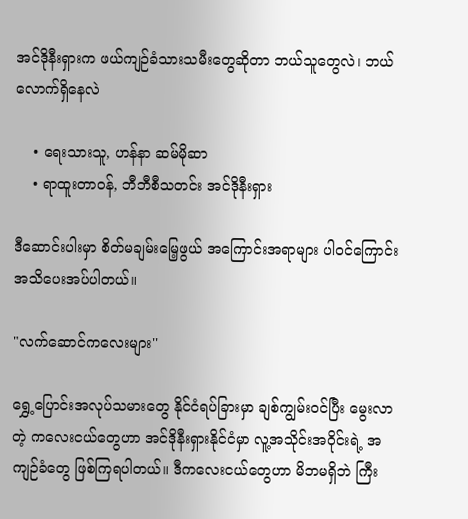အင်ဒိုနီးရှားက ဖယ်ကျဉ်ခံသားသမီးတွေဆိုတာ ဘယ်သူတွေလဲ၊ ဘယ်လောက်ရှိနေလဲ

    • ရေးသားသူ, ဟန်နာ ဆမ်မိုဆာ
    • ရာထူးတာဝန်, ဘီဘီစီသတင်း အင်ဒိုနီးရှား

ဒီဆောင်းပါးမှာ စိတ်မချမ်းမြေ့ဖွယ် အကြောင်းအရာများ ပါဝင်ကြောင်း အသိပေးအပ်ပါတယ်။

"လက်ဆောင်ကလေးများ''

ရွှေ့ပြောင်းအလုပ်သမားတွေ နိုင်ငံရပ်ခြားမှာ ချစ်ကျွမ်းဝင်ပြီး မွေးလာတဲ့ ကလေးငယ်တွေဟာ အင်ဒိုနီးရှားနိုင်ငံမှာ လူ့အသိုင်းအဝိုင်းရဲ့ အကျဉ်ခံတွေ ဖြစ်ကြရပါတယ်။ ဒီကလေးငယ်တွေဟာ မိဘမရှိဘဲ ကြီး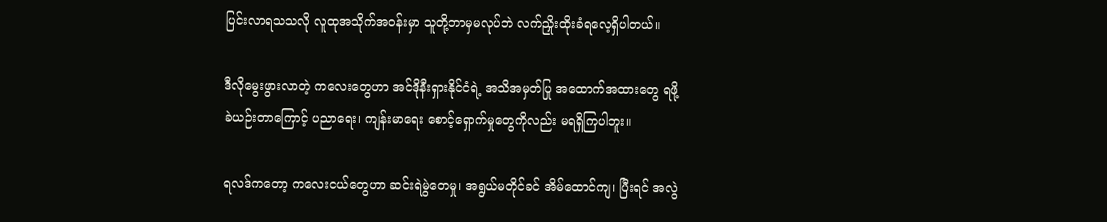ပြင်းလာရသသလို လူထုအသိုက်အဝန်းမှာ သူတို့ဘာမှမလုပ်ဘဲ လက်ညှိုးထိုးခံရလေ့ရှိပါတယ်။

ဒီလိုမွေးဖွားလာတဲ့ ကလေးတွေဟာ အင်ဒိုနီးရှားနိုင်ငံရဲ့ အသိအမှတ်ပြု အထောက်အထားတွေ ရဖို့ ခဲယဉ်းတာကြောင့် ပညာရေး၊ ကျန်းမာရေး စောင့်ရှောက်မှုတွေကိုလည်း မရရှိကြပါဘူး။

ရလဒ်ကတော့ ကလေးငယ်တွေဟာ ဆင်းရဲမွဲတေမှု၊ အရွယ်မတိုင်ခင် အိမ်ထောင်ကျ၊ ပြီးရင် အလွဲ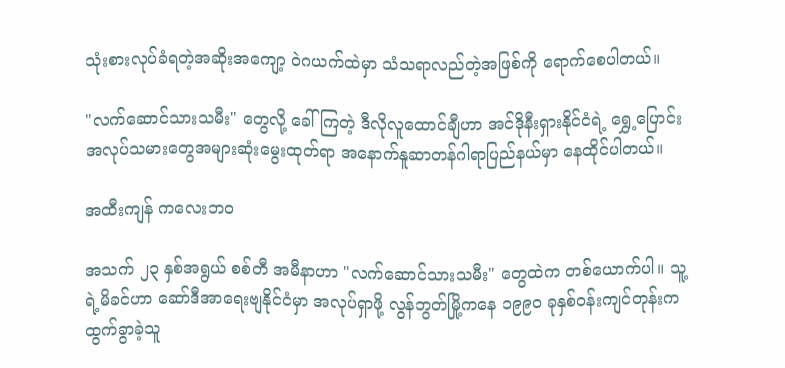သုံးစားလုပ်ခံရတဲ့အဆိုးအကျော့ ဝဲဂယက်ထဲမှာ သံသရာလည်တဲ့အဖြစ်ကို ရောက်စေပါတယ်။

"လက်ဆောင်သားသမီး" တွေလို့ ခေါ်ကြတဲ့ ဒီလိုလူထောင်ချီဟာ အင်ဒိုနီးရှားနိုင်ငံရဲ့ ရွှေ့ပြောင်းအလုပ်သမားတွေအများဆုံးမွေးထုတ်ရာ အနောက်နူဆာတန်ဂါရာပြည်နယ်မှာ နေထိုင်ပါတယ်။

အထီးကျန် ကလေးဘဝ

အသက် ၂၃ နှစ်အရွယ် စစ်တီ အမီနာဟာ "လက်ဆောင်သားသမီး" တွေထဲက တစ်ယောက်ပါ။ သူ့ရဲ့မိခင်ဟာ ဆော်ဒီအာရေးဗျနိုင်ငံမှာ အလုပ်ရှာဖို့ လွန်ဘွတ်မြို့ကနေ ၁၉၉၀ ခုနှစ်ဝန်းကျင်တုန်းက ထွက်ခွာခဲ့သူ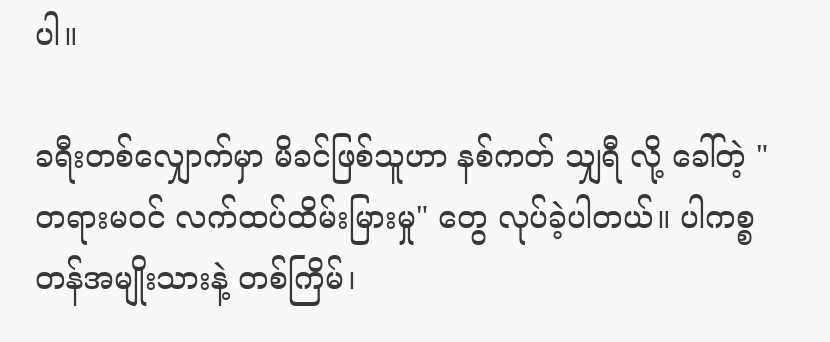ပါ။

ခရီးတစ်လျှောက်မှာ မိခင်ဖြစ်သူဟာ နစ်ကတ် သျှရီ လို့ ခေါ်တဲ့ "တရားမဝင် လက်ထပ်ထိမ်းမြားမှု" တွေ လုပ်ခဲ့ပါတယ်။ ပါကစ္စတန်အမျိုးသားနဲ့ တစ်ကြိမ်၊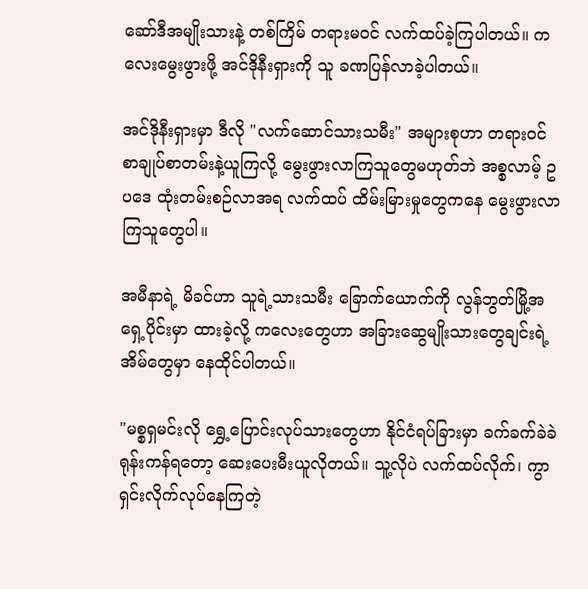ဆော်ဒီအမျိုးသားနဲ့ တစ်ကြိမ် တရားမဝင် လက်ထပ်ခဲ့ကြပါတယ်။ ကလေးမွေးဖွားဖို့ အင်ဒိုနီးရှားကို သူ ခဏပြန်လာခဲ့ပါတယ်။

အင်ဒိုနီးရှားမှာ ဒီလို "လက်ဆောင်သားသမီး" အများစုဟာ တရားဝင် စာချုပ်စာတမ်းနဲ့ယူကြလို့ မွေးဖွားလာကြသူတွေမဟုတ်ဘဲ အစ္စလာမ့် ဥပဒေ ထုံးတမ်းစဉ်လာအရ လက်ထပ် ထိမ်းမြားမှုတွေကနေ မွေးဖွားလာကြသူတွေပါ။

အမီနာရဲ့ မိခင်ဟာ သူရဲ့သားသမီး ခြောက်ယောက်ကို လွန်ဘွတ်မြို့အရှေ့ပိုင်းမှာ ထားခဲ့လို့ ကလေးတွေဟာ အခြားဆွေမျိုးသားတွေချင်းရဲ့အိမ်တွေမှာ နေထိုင်ပါတယ်။

"မစ္စရှမင်းလို ရွှေ့ပြောင်းလုပ်သားတွေဟာ နိုင်ငံရပ်ခြားမှာ ခက်ခက်ခဲခဲ ရုန်းကန်ရတော့ ဆေးပေးမီးယူလိုတယ်။ သူ့လိုပဲ လက်ထပ်လိုက်၊ ကွာရှင်းလိုက်လုပ်နေကြတဲ့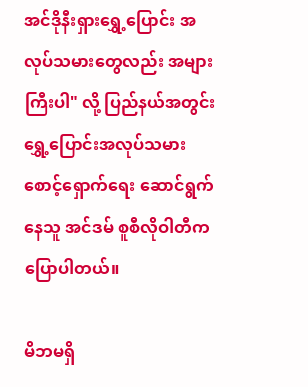အင်ဒိုနီးရှားရွှေ့ပြောင်း အလုပ်သမားတွေလည်း အများကြီးပါ" လို့ ပြည်နယ်အတွင်း ရွှေ့ပြောင်းအလုပ်သမားစောင့်ရှောက်ရေး ဆောင်ရွက်နေသူ အင်ဒမ် စူစီလိုဝါတီက ပြောပါတယ်။

မိဘမရှိ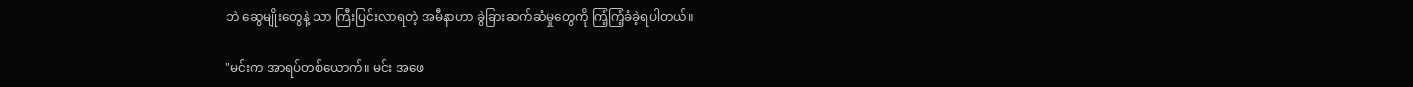ဘဲ ဆွေမျိုးတွေနဲ့ သာ ကြီးပြင်းလာရတဲ့ အမီနာဟာ ခွဲခြားဆက်ဆံမှုတွေကို ကြံ့ကြံ့ခံခဲ့ရပါတယ်။

"မင်းက အာရပ်တစ်ယောက်။ မင်း အဖေ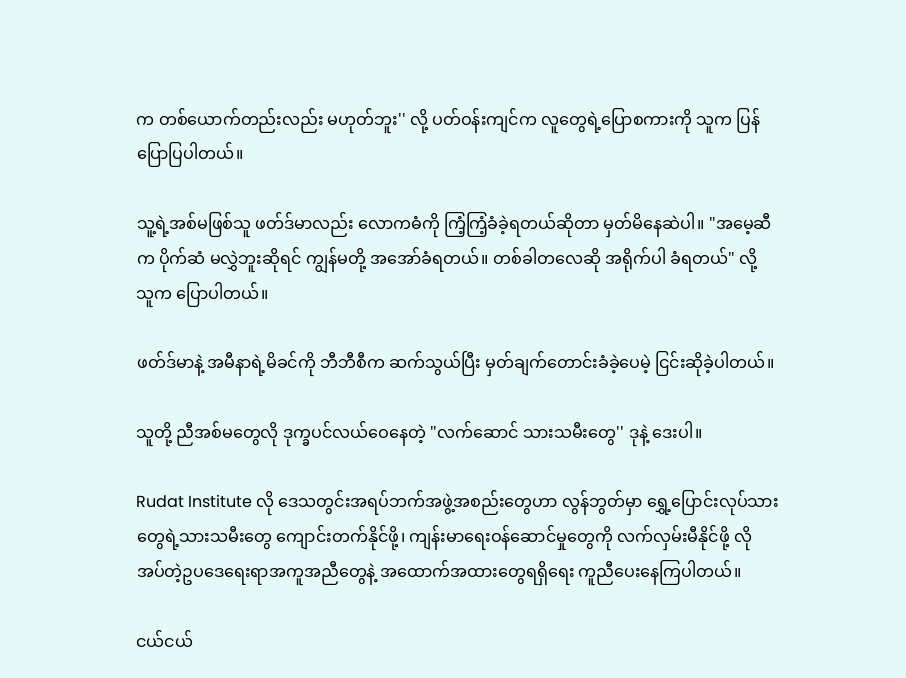က တစ်ယောက်တည်းလည်း မဟုတ်ဘူး'' လို့ ပတ်ဝန်းကျင်က လူတွေရဲ့ပြောစကားကို သူက ပြန်ပြောပြပါတယ်။

သူ့ရဲ့အစ်မဖြစ်သူ ဖတ်ဒ်မာလည်း လောကဓံကို ကြံ့ကြံ့ခံခဲ့ရတယ်ဆိုတာ မှတ်မိနေဆဲပါ။ "အမေ့ဆီက ပိုက်ဆံ မလွှဲဘူးဆိုရင် ကျွန်မတို့ အအော်ခံရတယ်။ တစ်ခါတလေဆို အရိုက်ပါ ခံရတယ်" လို့ သူက ပြောပါတယ်။

ဖတ်ဒ်မာနဲ့ အမီနာရဲ့မိခင်ကို ဘီဘီစီက ဆက်သွယ်ပြီး မှတ်ချက်တောင်းခံခဲ့ပေမဲ့ ငြင်းဆိုခဲ့ပါတယ်။

သူတို့ ညီအစ်မတွေလို ဒုက္ခပင်လယ်ဝေနေတဲ့ "လက်ဆောင် သားသမီးတွေ'' ဒုနဲ့ ဒေးပါ။

Rudat Institute လို ဒေသတွင်းအရပ်ဘက်အဖွဲ့အစည်းတွေဟာ လွန်ဘွတ်မှာ ရွှေ့ပြောင်းလုပ်သားတွေရဲ့သားသမီးတွေ ကျောင်းတက်နိုင်ဖို့၊ ကျန်းမာရေးဝန်ဆောင်မှုတွေကို လက်လှမ်းမီနိုင်ဖို့ လိုအပ်တဲ့ဥပဒေရေးရာအကူအညီတွေနဲ့ အထောက်အထားတွေရရှိရေး ကူညီပေးနေကြပါတယ်။

ငယ်ငယ်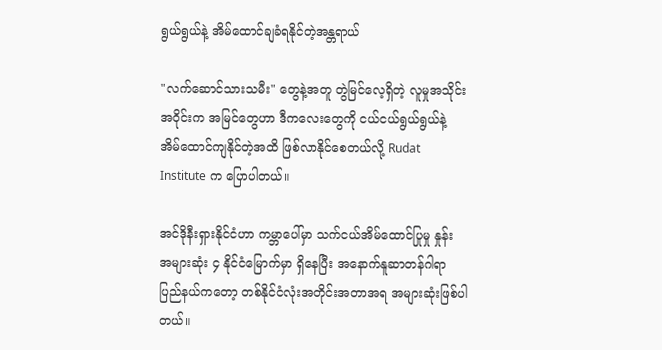ရွယ်ရွယ်နဲ့ အိမ်ထောင်ချခံရနိုင်တဲ့အန္တရာယ်

"လက်ဆောင်သားသမီး" တွေနဲ့အတူ တွဲမြင်လေ့ရှိတဲ့ လူမှုအသိုင်းအဝိုင်းက အမြင်တွေဟာ ဒီကလေးတွေကို ငယ်ငယ်ရွယ်ရွယ်နဲ့ အိမ်ထောင်ကျနိုင်တဲ့အထိ ဖြစ်လာနိုင်စေတယ်လို့ Rudat Institute က ပြောပါတယ်။

အင်ဒိုနီးရှားနိုင်ငံဟာ ကမ္ဘာပေါ်မှာ သက်ငယ်အိမ်ထောင်ပြုမှု နှုန်း အများဆုံး ၄ နိုင်ငံမြောက်မှာ ရှိနေပြီး အနောက်နူဆာတန်ဂါရာပြည်နယ်ကတော့ တစ်နိုင်ငံလုံးအတိုင်းအတာအရ အများဆုံးဖြစ်ပါတယ်။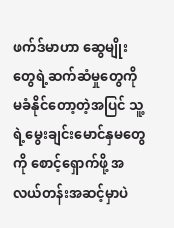ဖက်ဒ်မာဟာ ဆွေမျိုးတွေရဲ့ဆက်ဆံမှုတွေကို မခံနိုင်တော့တဲ့အပြင် သူ့ရဲ့မွေးချင်းမောင်နှမတွေကို စောင့်ရှောက်ဖို့ အလယ်တန်းအဆင့်မှာပဲ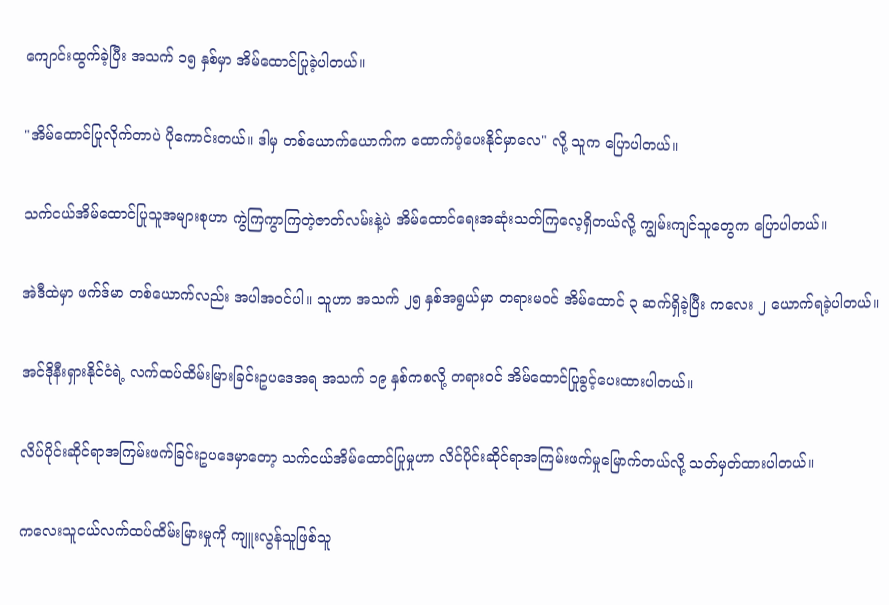ကျောင်းထွက်ခဲ့ပြီး အသက် ၁၅ နှစ်မှာ အိမ်ထောင်ပြုခဲ့ပါတယ်။

"အိမ်ထောင်ပြုလိုက်တာပဲ ပိုကောင်းတယ်။ ဒါမှ တစ်ယောက်ယောက်က ထောက်ပံ့ပေးနိုင်မှာလေ" လို့ သူက ပြောပါတယ်။

သက်ငယ်အိမ်ထောင်ပြုသူအများစုဟာ ကွဲကြကွာကြတဲ့ဇာတ်လမ်းနဲ့ပဲ အိမ်ထောင်ရေးအဆုံးသတ်ကြလေ့ရှိတယ်လို့ ကျွမ်းကျင်သူတွေက ပြောပါတယ်။

အဲဒီထဲမှာ ဖက်ဒ်မာ တစ်ယောက်လည်း အပါအဝင်ပါ။ သူဟာ အသက် ၂၅ နှစ်အရွယ်မှာ တရားမဝင် အိမ်ထောင် ၃ ဆက်ရှိခဲ့ပြီး ကလေး ၂ ယောက်ရခဲ့ပါတယ်။

အင်ဒိုနီးရှားနိုင်ငံရဲ့ လက်ထပ်ထိမ်းမြားခြင်းဥပဒေအရ အသက် ၁၉ နှစ်ကစလို့ တရားဝင် အိမ်ထောင်ပြုခွင့်ပေးထားပါတယ်။

လိပ်ပိုင်းဆိုင်ရာအကြမ်းဖက်ခြင်းဥပဒေမှာတော့ သက်ငယ်အိမ်ထောင်ပြုမှုဟာ လိင်ပိုင်းဆိုင်ရာအကြမ်းဖက်မှုမြောက်တယ်လို့ သတ်မှတ်ထားပါတယ်။

ကလေးသူငယ်လက်ထပ်ထိမ်းမြားမှုကို ကျူးလွန်သူဖြစ်သူ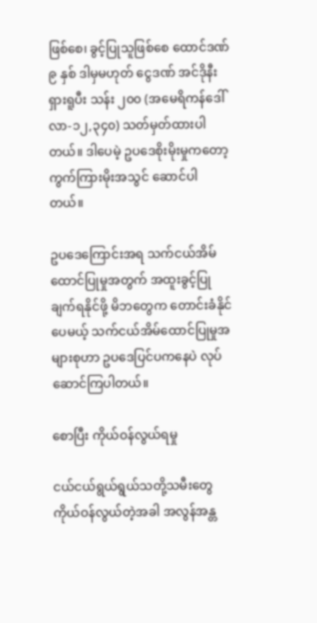ဖြစ်စေ၊ ခွင့်ပြုသူဖြစ်စေ ထောင်ဒဏ် ၉ နှစ် ဒါမှမဟုတ် ငွေဒဏ် အင်ဒိုနီးရှားရူပီး သန်း ၂၀၀ (အမေရိကန်ဒေါ်လာ-၁၂,၃၄၀) သတ်မှတ်ထားပါတယ်။ ဒါပေမဲ့ ဥပဒေစိုးမိုးမှုကတော့ ကွက်ကြားမိုးအသွင် ဆောင်ပါတယ်။

ဥပဒေကြောင်းအရ သက်ငယ်အိမ်ထောင်ပြုမှုအတွက် အထူးခွင့်ပြုချက်ရနိုင်ဖို့ မိဘတွေက တောင်းခံနိုင်ပေမယ့် သက်ငယ်အိမ်ထောင်ပြုမှုအများစုဟာ ဥပဒေပြင်ပကနေပဲ လုပ်ဆောင်ကြပါတယ်။

စောပြီး ကိုယ်ဝန်လွယ်ရမှု

ငယ်ငယ်ရွယ်ရွယ်သတို့သမီးတွေ ကိုယ်ဝန်လွယ်တဲ့အခါ အလွန်အန္တ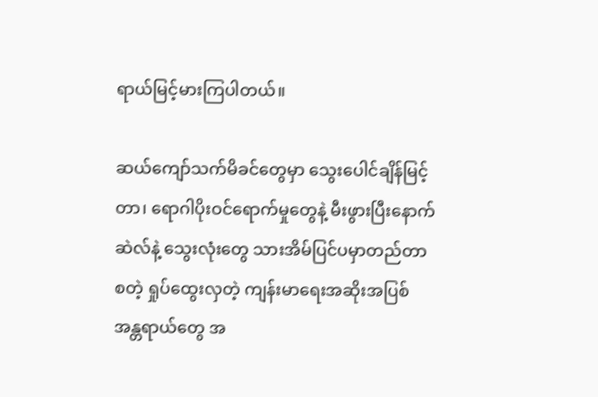ရာယ်မြင့်မားကြပါတယ်။

ဆယ်ကျော်သက်မိခင်တွေမှာ သွေးပေါင်ချိန်မြင့်တာ၊ ရောဂါပိုးဝင်ရောက်မှုတွေနဲ့ မီးဖွားပြီးနောက် ဆဲလ်နဲ့ သွေးလုံးတွေ သားအိမ်ပြင်ပမှာတည်တာစတဲ့ ရှုပ်ထွေးလှတဲ့ ကျန်းမာရေးအဆိုးအပြစ် အန္တရာယ်တွေ အ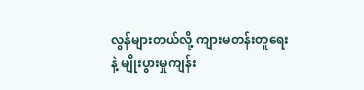လွန်များတယ်လို့ ကျားမတန်းတူရေးနဲ့ မျိုးပွားမှုကျန်း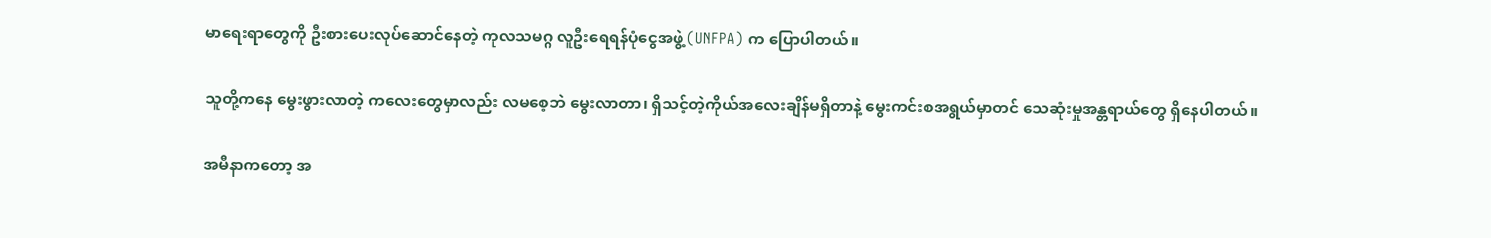မာရေးရာတွေကို ဦးစားပေးလုပ်ဆောင်နေတဲ့ ကုလသမဂ္ဂ လူဦးရေရန်ပုံငွေအဖွဲ့ (UNFPA) က ပြောပါတယ်။

သူတို့ကနေ မွေးဖွားလာတဲ့ ကလေးတွေမှာလည်း လမစေ့ဘဲ မွေးလာတာ၊ ရှိသင့်တဲ့ကိုယ်အလေးချိန်မရှိတာနဲ့ မွေးကင်းစအရွယ်မှာတင် သေဆုံးမှုအန္တရာယ်တွေ ရှိနေပါတယ်။

အမီနာကတော့ အ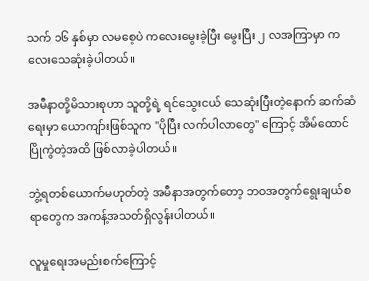သက် ၁၆ နှစ်မှာ လမစေ့ပဲ ကလေးမွေးခဲ့ပြီး မွေးပြီး ၂ လအကြာမှာ ကလေးသေဆုံးခဲ့ပါတယ်။

အမီနာတို့မိသားစုဟာ သူတို့ရဲ့ ရင်သွေးငယ် သေဆုံးပြီးတဲ့နောက် ဆက်ဆံရေးမှာ ယောကျာ်းဖြစ်သူက "ပိုပြီး လက်ပါလာတွေ" ကြောင့် အိမ်ထောင်ပြိုကွဲတဲ့အထိ ဖြစ်လာခဲ့ပါတယ်။

ဘွဲ့ရတစ်ယောက်မဟုတ်တဲ့ အမီနာအတွက်တော့ ဘဝအတွက်ရွေးချယ်စရာတွေက အကန့်အသတ်ရှိလွန်းပါတယ်။

လူမှုရေးအမည်းစက်ကြောင့်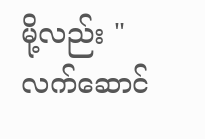မို့လည်း "လက်ဆောင်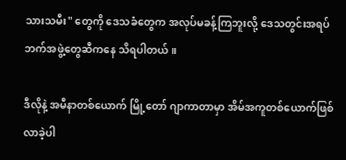သားသမီး" တွေကို‌ ဒေသခံတွေက အလုပ်မခန့်ကြဘူးလို့ ဒေသတွင်းအရပ်ဘက်အဖွဲ့တွေဆီကနေ သိရပါတယ်။

ဒီလိုနဲ့ အမီနာတစ်ယောက် မြို့တော် ဂျာကာတာမှာ အိမ်အကူတစ်ယောက်ဖြစ်လာခဲ့ပါ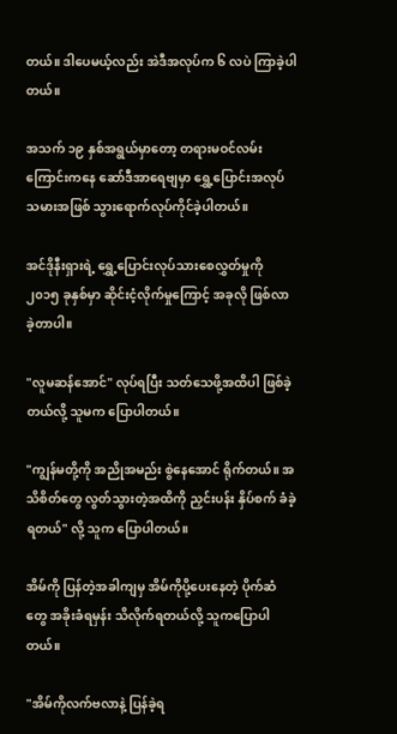တယ်။ ဒါပေမယ့်လည်း အဲဒီအလုပ်က ၆ လပဲ ကြာခဲ့ပါတယ်။

အသက် ၁၉ နှစ်အရွယ်မှာတော့ တရားမဝင်လမ်းကြောင်းကနေ ဆော်ဒီအာရေဗျမှာ ရွှေ့ပြောင်းအလုပ်သမားအဖြစ် သွားရောက်လုပ်ကိုင်ခဲ့ပါတယ်။

အင်ဒိုနီးရှားရဲ့ ရွှေ့ပြောင်းလုပ်သားစေလွှတ်မှုကို ၂၀၁၅ ခုနှစ်မှာ ဆိုင်းငံ့လိုက်မှုကြောင့် အခုလို ဖြစ်လာခဲ့တာပါ။

"လူမဆန်အောင်" လုပ်ရပြီး သတ်သေဖို့အထိပါ ဖြစ်ခဲ့တယ်လို့ သူမက ပြောပါတယ်။

"ကျွန်မတို့ကို အညိုအမည်း စွဲနေအောင် ရိုက်တယ်။ အသိစိတ်တွေ လွတ်သွားတဲ့အထိကို ညှင်းပန်း နှိပ်စက် ခံခဲ့ရတယ်" လို့ သူက ပြောပါတယ်။

အိမ်ကို ပြန်တဲ့အခါကျမှ အိမ်ကိုပို့ပေးနေတဲ့ ပိုက်ဆံတွေ အခိုးခံရမှန်း သိလိုက်ရတယ်လို့ သူကပြောပါတယ်။

"အိမ်ကိုလက်ဗလာနဲ့ ပြန်ခဲ့ရ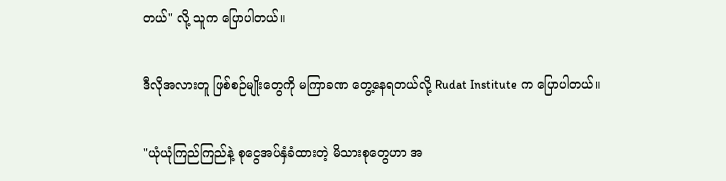တယ်" လို့ သူက ပြောပါတယ်။

ဒီလိုအလားတူ ဖြစ်စဉ်မျိုးတွေကို မကြာခဏ တွေ့နေရတယ်လို့ Rudat Institute က ပြောပါတယ်။

"ယုံယုံကြည်ကြည်နဲ့ စုငွေအပ်နှံခံထားတဲ့ မိသားစုတွေဟာ အ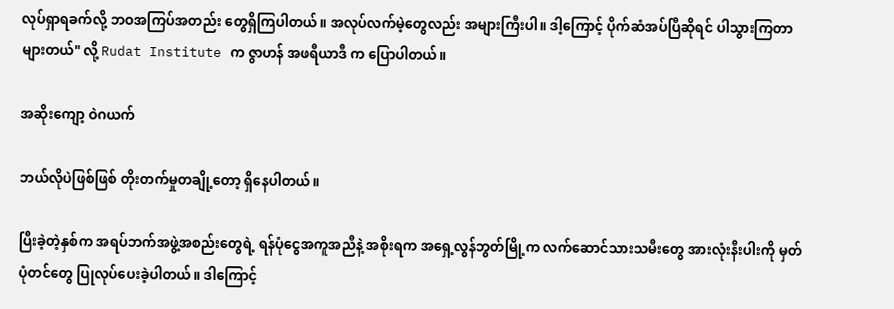လုပ်ရှာရခက်လို့ ဘဝအကြပ်အတည်း တွေရှိကြပါတယ်။ အလုပ်လက်မဲ့တွေလည်း အများကြီးပါ။ ဒါ့ကြောင့် ပိုက်ဆံအပ်ပြီဆိုရင် ပါသွားကြတာများတယ်" လို့ Rudat Institute က ဇွာဟန် အဖရီယာဒီ က ပြောပါတယ်။

အဆိုးကျော့ ဝဲဂယက်

ဘယ်လိုပဲဖြစ်ဖြစ် တိုးတက်မှုတချို့တော့ ရှိနေပါတယ်။

ပြီးခဲ့တဲ့နှစ်က အရပ်ဘက်အဖွဲ့အစည်းတွေရဲ့ ရန်ပုံငွေအကူအညီနဲ့ အစိုးရက အရှေ့လွန်ဘွတ်မြို့က လက်ဆောင်သားသမီးတွေ အားလုံးနီးပါးကို မှတ်ပုံတင်တွေ ပြုလုပ်ပေးခဲ့ပါတယ်။ ဒါကြောင့်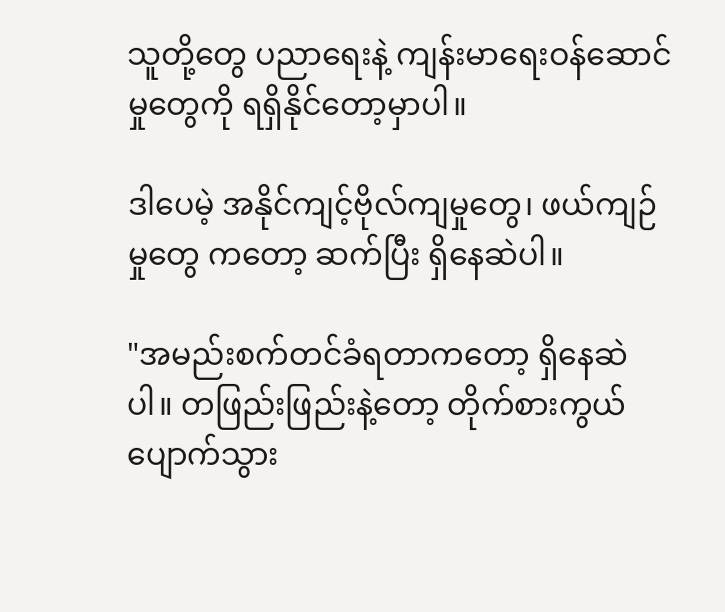သူတို့တွေ ပညာရေးနဲ့ ကျန်းမာရေးဝန်ဆောင်မှုတွေကို ရရှိနိုင်တော့မှာပါ။

ဒါပေမဲ့ အနိုင်ကျင့်ဗိုလ်ကျမှုတွေ၊ ဖယ်ကျဉ်မှုတွေ ကတော့ ဆက်ပြီး ရှိနေဆဲပါ။

"အမည်းစက်တင်ခံရတာကတော့ ရှိနေဆဲပါ။ တဖြည်းဖြည်းနဲ့တော့ တိုက်စားကွယ်ပျောက်သွား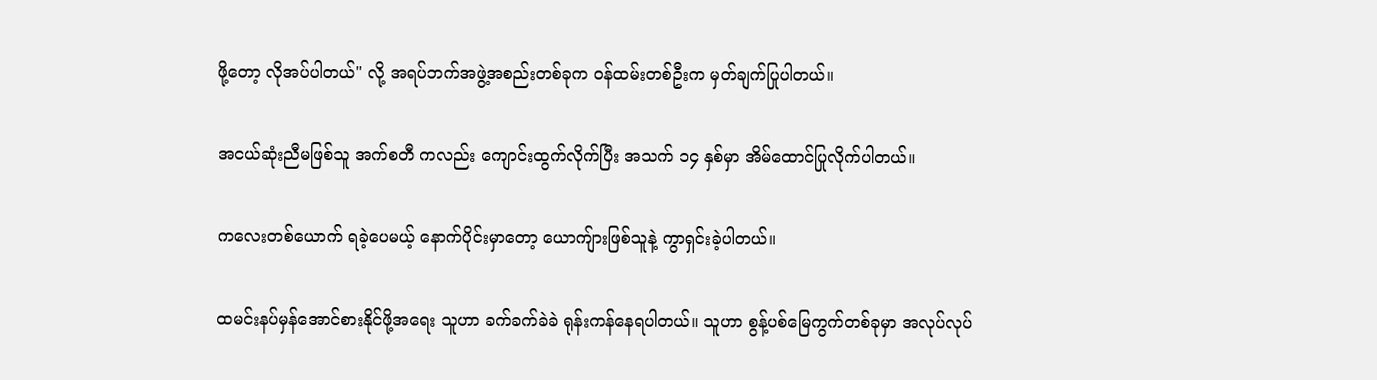ဖို့တော့ လိုအပ်ပါတယ်" လို့ အရပ်ဘက်အဖွဲ့အစည်းတစ်ခုက ဝန်ထမ်းတစ်ဦးက မှတ်ချက်ပြုပါတယ်။

အငယ်ဆုံးညီမဖြစ်သူ အက်စတီ ကလည်း ကျောင်းထွက်လိုက်ပြီး အသက် ၁၄ နှစ်မှာ အိမ်ထောင်ပြုလိုက်ပါတယ်။

ကလေးတစ်ယောက် ရခဲ့ပေမယ့် နောက်ပိုင်းမှာတော့ ယောကျ်ားဖြစ်သူနဲ့ ကွာရှင်းခဲ့ပါတယ်။

ထမင်းနပ်မှန်အောင်စားနိုင်ဖို့အရေး သူဟာ ခက်ခက်ခဲခဲ ရုန်းကန်နေရပါတယ်။ သူဟာ စွန့်ပစ်မြေကွက်တစ်ခုမှာ အလုပ်လုပ်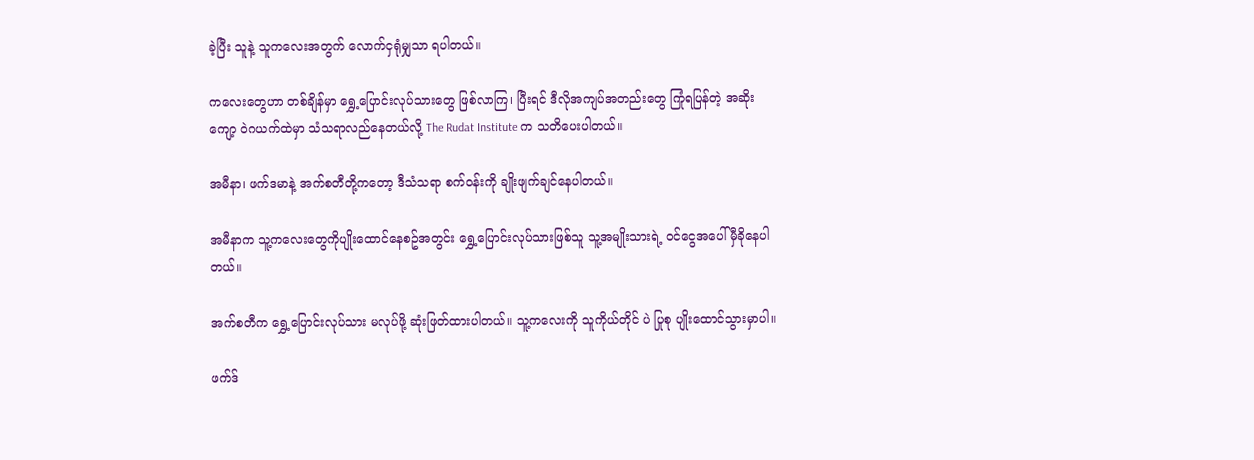ခဲ့ပြီး သူနဲ့ သူကလေးအတွက် လောက်ငှရုံမျှသာ ရပါတယ်။

ကလေးတွေဟာ တစ်ချိန်မှာ ရွှေ့ပြောင်းလုပ်သားတွေ ဖြစ်လာကြ၊ ပြီးရင် ဒီလိုအကျပ်အတည်းတွေ ကြုံရပြန်တဲ့ အဆိုးကျော့ ဝဲဂယက်ထဲမှာ သံသရာလည်နေတယ်လို့ The Rudat Institute က သတိပေးပါတယ်။

အမီနာ၊ ဖက်ဒမာနဲ့ အက်စတီတို့ကတော့ ဒီသံသရာ စက်ဝန်းကို ချိုးဖျက်ချင်နေပါတယ်။

အမီနာက သူ့ကလေးတွေကိုပျိုးထောင်နေစဥ်အတွင်း ရွှေ့ပြောင်းလုပ်သားဖြစ်သူ သူ့အမျိုးသားရဲ့ ဝင်ငွေအပေါ် မှီခိုနေပါတယ်။

အက်စတီက ရွှေ့ပြောင်းလုပ်သား မလုပ်ဖို့ ဆုံးဖြတ်ထားပါတယ်။ သူ့ကလေးကို သူကိုယ်တိုင် ပဲ ပြုစု ပျိုးထောင်သွားမှာပါ။

ဖက်ဒ်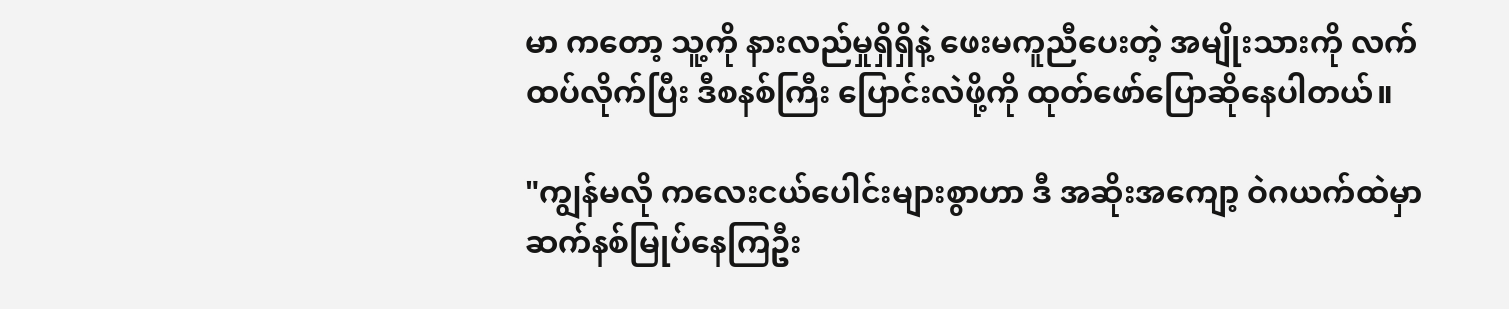မာ ကတော့ သူ့ကို နားလည်မှုရှိရှိနဲ့ ဖေးမကူညီပေးတဲ့ အမျိုးသားကို လက်ထပ်လိုက်ပြီး ဒီစနစ်ကြီး ပြောင်းလဲဖို့ကို ထုတ်ဖော်ပြောဆိုနေပါတယ်။

"ကျွန်မလို ကလေးငယ်ပေါင်းများစွာဟာ ဒီ အဆိုးအကျော့ ဝဲဂယက်ထဲမှာ ဆက်နစ်မြုပ်နေကြဦး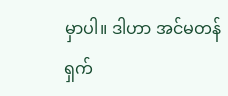မှာပါ။ ဒါဟာ အင်မတန်ရှက်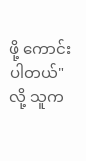ဖို့ ကောင်းပါတယ်" လို့ သူက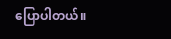ပြောပါတယ်။